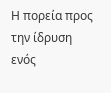Η πορεία προς την ίδρυση ενός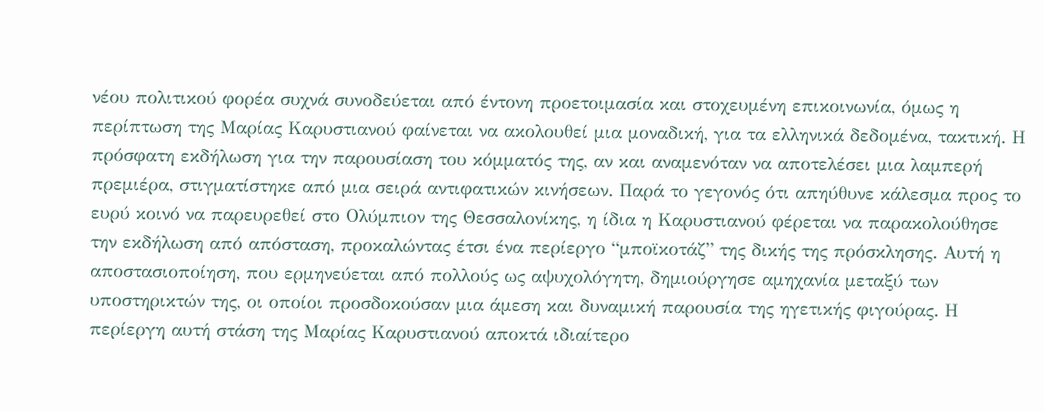νέου πολιτικού φορέα συχνά συνοδεύεται από έντονη προετοιμασία και στοχευμένη επικοινωνία, όμως η περίπτωση της Μαρίας Καρυστιανού φαίνεται να ακολουθεί μια μοναδική, για τα ελληνικά δεδομένα, τακτική. Η πρόσφατη εκδήλωση για την παρουσίαση του κόμματός της, αν και αναμενόταν να αποτελέσει μια λαμπερή πρεμιέρα, στιγματίστηκε από μια σειρά αντιφατικών κινήσεων. Παρά το γεγονός ότι απηύθυνε κάλεσμα προς το ευρύ κοινό να παρευρεθεί στο Ολύμπιον της Θεσσαλονίκης, η ίδια η Καρυστιανού φέρεται να παρακολούθησε την εκδήλωση από απόσταση, προκαλώντας έτσι ένα περίεργο “μποϊκοτάζ” της δικής της πρόσκλησης. Αυτή η αποστασιοποίηση, που ερμηνεύεται από πολλούς ως αψυχολόγητη, δημιούργησε αμηχανία μεταξύ των υποστηρικτών της, οι οποίοι προσδοκούσαν μια άμεση και δυναμική παρουσία της ηγετικής φιγούρας. Η περίεργη αυτή στάση της Μαρίας Καρυστιανού αποκτά ιδιαίτερο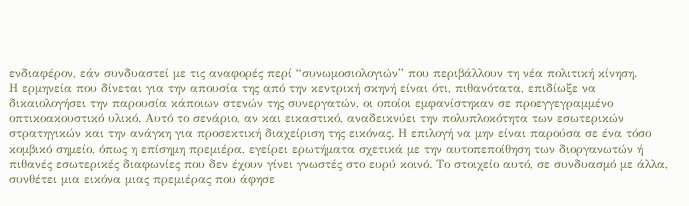ενδιαφέρον, εάν συνδυαστεί με τις αναφορές περί “συνωμοσιολογιών” που περιβάλλουν τη νέα πολιτική κίνηση.
Η ερμηνεία που δίνεται για την απουσία της από την κεντρική σκηνή είναι ότι, πιθανότατα, επιδίωξε να δικαιολογήσει την παρουσία κάποιων στενών της συνεργατών, οι οποίοι εμφανίστηκαν σε προεγγεγραμμένο οπτικοακουστικό υλικό. Αυτό το σενάριο, αν και εικαστικό, αναδεικνύει την πολυπλοκότητα των εσωτερικών στρατηγικών και την ανάγκη για προσεκτική διαχείριση της εικόνας. Η επιλογή να μην είναι παρούσα σε ένα τόσο κομβικό σημείο, όπως η επίσημη πρεμιέρα, εγείρει ερωτήματα σχετικά με την αυτοπεποίθηση των διοργανωτών ή πιθανές εσωτερικές διαφωνίες που δεν έχουν γίνει γνωστές στο ευρύ κοινό. Το στοιχείο αυτό, σε συνδυασμό με άλλα, συνθέτει μια εικόνα μιας πρεμιέρας που άφησε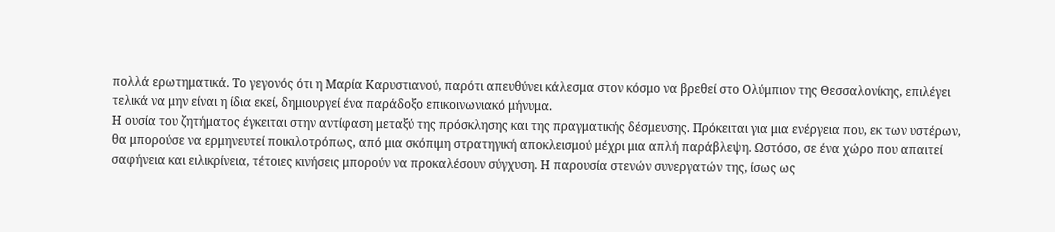πολλά ερωτηματικά. Το γεγονός ότι η Μαρία Καρυστιανού, παρότι απευθύνει κάλεσμα στον κόσμο να βρεθεί στο Ολύμπιον της Θεσσαλονίκης, επιλέγει τελικά να μην είναι η ίδια εκεί, δημιουργεί ένα παράδοξο επικοινωνιακό μήνυμα.
Η ουσία του ζητήματος έγκειται στην αντίφαση μεταξύ της πρόσκλησης και της πραγματικής δέσμευσης. Πρόκειται για μια ενέργεια που, εκ των υστέρων, θα μπορούσε να ερμηνευτεί ποικιλοτρόπως, από μια σκόπιμη στρατηγική αποκλεισμού μέχρι μια απλή παράβλεψη. Ωστόσο, σε ένα χώρο που απαιτεί σαφήνεια και ειλικρίνεια, τέτοιες κινήσεις μπορούν να προκαλέσουν σύγχυση. Η παρουσία στενών συνεργατών της, ίσως ως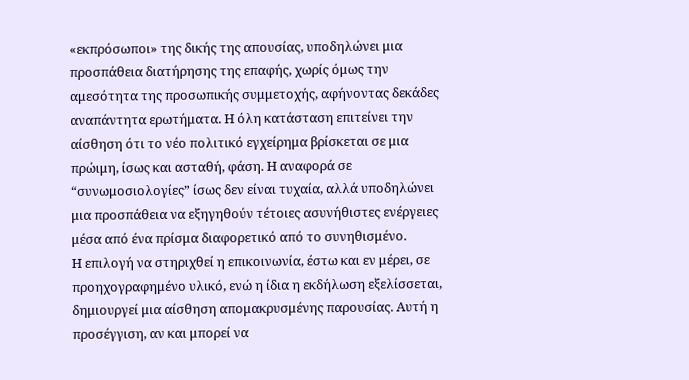«εκπρόσωποι» της δικής της απουσίας, υποδηλώνει μια προσπάθεια διατήρησης της επαφής, χωρίς όμως την αμεσότητα της προσωπικής συμμετοχής, αφήνοντας δεκάδες αναπάντητα ερωτήματα. Η όλη κατάσταση επιτείνει την αίσθηση ότι το νέο πολιτικό εγχείρημα βρίσκεται σε μια πρώιμη, ίσως και ασταθή, φάση. Η αναφορά σε “συνωμοσιολογίες” ίσως δεν είναι τυχαία, αλλά υποδηλώνει μια προσπάθεια να εξηγηθούν τέτοιες ασυνήθιστες ενέργειες μέσα από ένα πρίσμα διαφορετικό από το συνηθισμένο.
Η επιλογή να στηριχθεί η επικοινωνία, έστω και εν μέρει, σε προηχογραφημένο υλικό, ενώ η ίδια η εκδήλωση εξελίσσεται, δημιουργεί μια αίσθηση απομακρυσμένης παρουσίας. Αυτή η προσέγγιση, αν και μπορεί να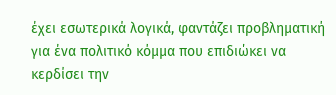έχει εσωτερικά λογικά, φαντάζει προβληματική για ένα πολιτικό κόμμα που επιδιώκει να κερδίσει την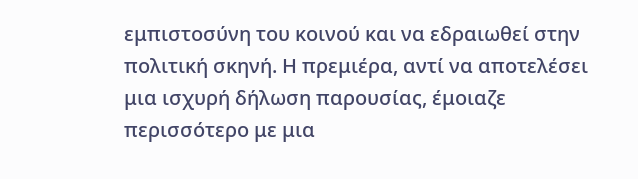εμπιστοσύνη του κοινού και να εδραιωθεί στην πολιτική σκηνή. Η πρεμιέρα, αντί να αποτελέσει μια ισχυρή δήλωση παρουσίας, έμοιαζε περισσότερο με μια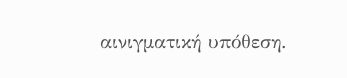αινιγματική υπόθεση.